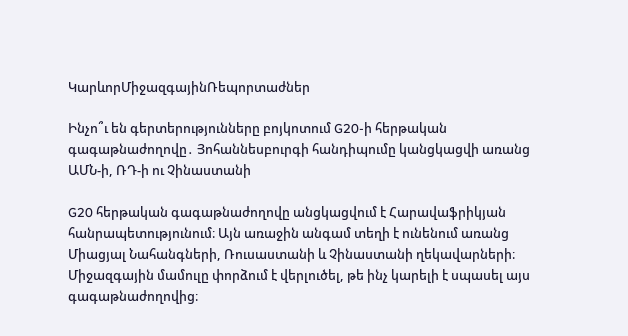ԿարևորՄիջազգայինՌեպորտաժներ

Ինչո՞ւ են գերտերությունները բոյկոտում G20-ի հերթական գագաթնաժողովը․ Յոհաննեսբուրգի հանդիպումը կանցկացվի առանց ԱՄՆ-ի, ՌԴ-ի ու Չինաստանի

G20 հերթական գագաթնաժողովը անցկացվում է Հարավաֆրիկյան հանրապետությունում։ Այն առաջին անգամ տեղի է ունենում առանց Միացյալ Նահանգների, Ռուսաստանի և Չինաստանի ղեկավարների։ Միջազգային մամուլը փորձում է վերլուծել, թե ինչ կարելի է սպասել այս գագաթնաժողովից։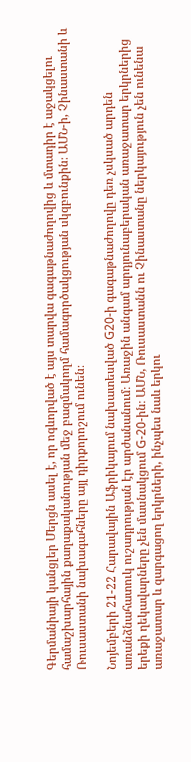Գերմանիայի կանցլեր Մերցն ասել է, որ ոգևորված է այս տարվա գագաթնաժողովից և մտադիր է աջակցելու համաշխարհային քաղաքականության մեջ բազմակողմ համագործակցության սկզբունքին։ ԱՄՆ-ի, Չինաստանի և Ռուսաստանի նախագահները այլ դիրքորոշում ունեն։

Նոյեմբերի 21-22 Հարավային Աֆրիկայում նախատեսված G20-ի գագաթնաժողովը դեռ չսկսած արդեն առանձնահատուկ ուշադրության էր արժանանում։ Առաջին անգամ արդյունաբերական առաջատար երկրներից երեքի ղեկավարները չեն մասնակցում G-20-ին։ ԱՄՆ, Ռուսաստանն ու Չինաստանը ներկայություն չեն ունենա առաջատար և զարգացող երկրների, ինչպես նաև երկու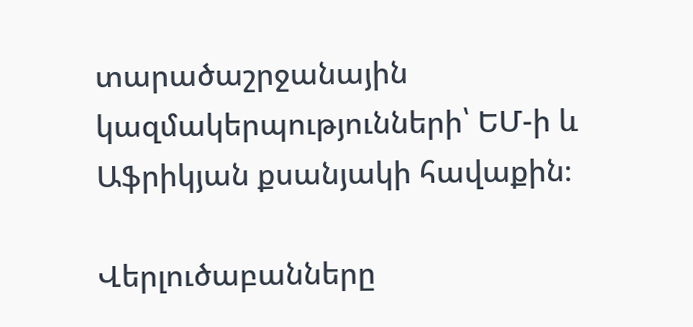տարածաշրջանային կազմակերպությունների՝ ԵՄ-ի և Աֆրիկյան քսանյակի հավաքին։

Վերլուծաբանները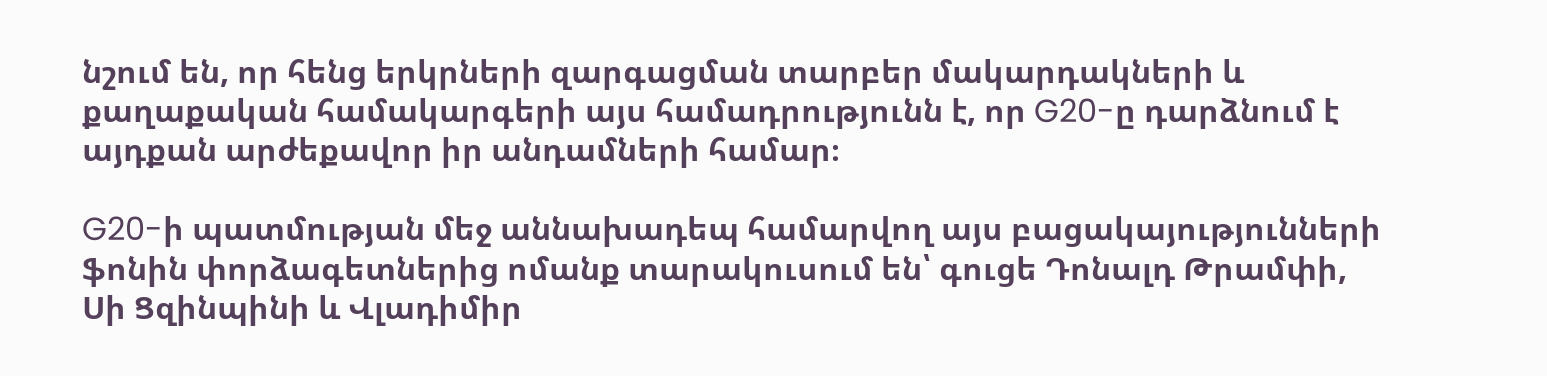նշում են, որ հենց երկրների զարգացման տարբեր մակարդակների և քաղաքական համակարգերի այս համադրությունն է, որ G20-ը դարձնում է այդքան արժեքավոր իր անդամների համար։

G20-ի պատմության մեջ աննախադեպ համարվող այս բացակայությունների ֆոնին փորձագետներից ոմանք տարակուսում են՝ գուցե Դոնալդ Թրամփի, Սի Ցզինպինի և Վլադիմիր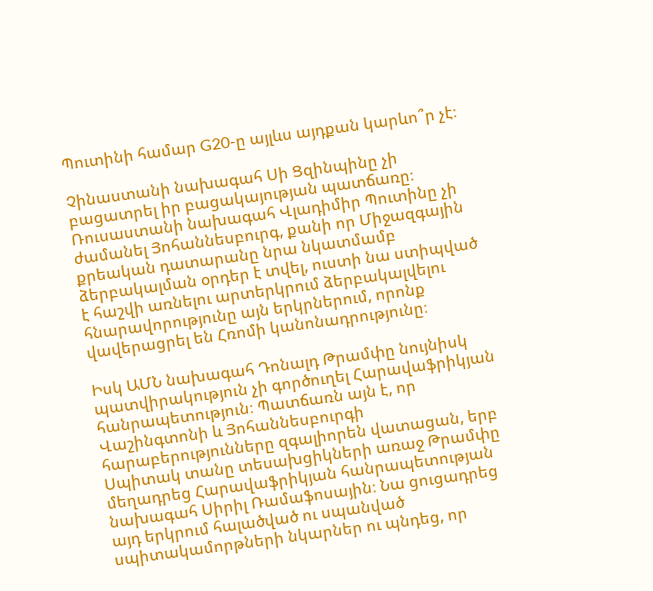Պուտինի համար G20-ը այլևս այդքան կարևո՞ր չէ։

Չինաստանի նախագահ Սի Ցզինպինը չի բացատրել իր բացակայության պատճառը։ Ռուսաստանի նախագահ Վլադիմիր Պուտինը չի ժամանել Յոհաննեսբուրգ, քանի որ Միջազգային քրեական դատարանը նրա նկատմամբ ձերբակալման օրդեր է տվել, ուստի նա ստիպված է հաշվի առնելու արտերկրում ձերբակալվելու հնարավորությունը այն երկրներում, որոնք վավերացրել են Հռոմի կանոնադրությունը։

Իսկ ԱՄՆ նախագահ Դոնալդ Թրամփը նույնիսկ պատվիրակություն չի գործուղել Հարավաֆրիկյան հանրապետություն։ Պատճառն այն է, որ Վաշինգտոնի և Յոհաննեսբուրգի հարաբերությունները զգալիորեն վատացան, երբ Սպիտակ տանը տեսախցիկների առաջ Թրամփը մեղադրեց Հարավաֆրիկյան հանրապետության նախագահ Սիրիլ Ռամաֆոսային։ Նա ցուցադրեց այդ երկրում հալածված ու սպանված սպիտակամորթների նկարներ ու պնդեց, որ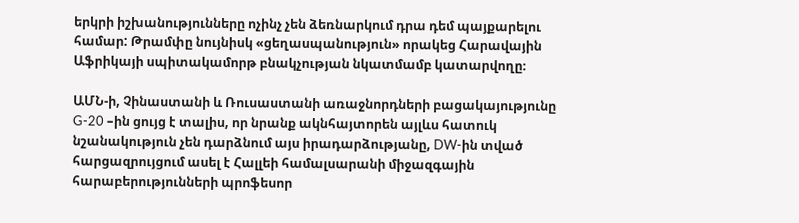երկրի իշխանությունները ոչինչ չեն ձեռնարկում դրա դեմ պայքարելու համար: Թրամփը նույնիսկ «ցեղասպանություն» որակեց Հարավային Աֆրիկայի սպիտակամորթ բնակչության նկատմամբ կատարվողը։

ԱՄՆ-ի, Չինաստանի և Ռուսաստանի առաջնորդների բացակայությունը G-20 –ին ցույց է տալիս, որ նրանք ակնհայտորեն այլևս հատուկ նշանակություն չեն դարձնում այս իրադարձությանը, DW-ին տված հարցազրույցում ասել է Հալլեի համալսարանի միջազգային հարաբերությունների պրոֆեսոր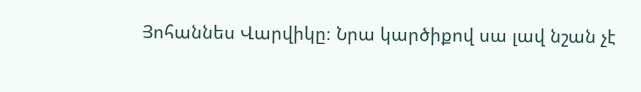Յոհաննես Վարվիկը։ Նրա կարծիքով սա լավ նշան չէ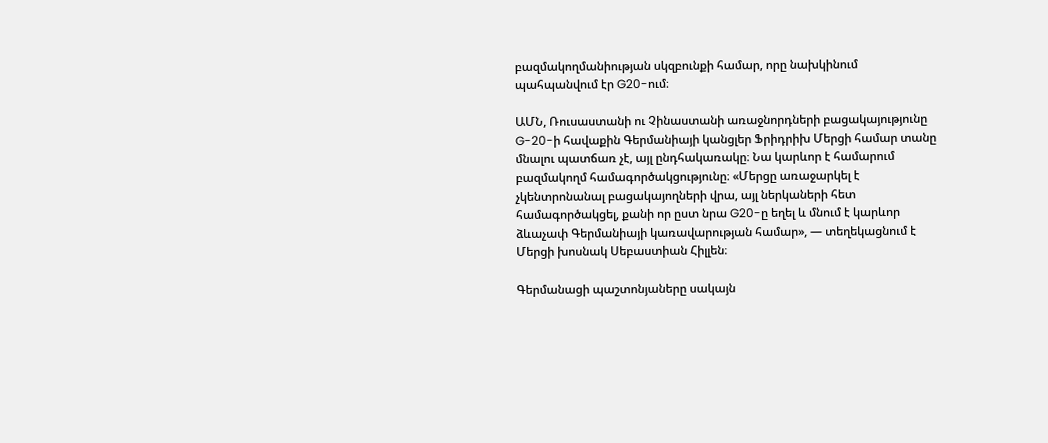բազմակողմանիության սկզբունքի համար, որը նախկինում պահպանվում էր G20-ում։

ԱՄՆ, Ռուսաստանի ու Չինաստանի առաջնորդների բացակայությունը G-20-ի հավաքին Գերմանիայի կանցլեր Ֆրիդրիխ Մերցի համար տանը մնալու պատճառ չէ, այլ ընդհակառակը։ Նա կարևոր է համարում բազմակողմ համագործակցությունը։ «Մերցը առաջարկել է չկենտրոնանալ բացակայողների վրա, այլ ներկաների հետ համագործակցել, քանի որ ըստ նրա G20-ը եղել և մնում է կարևոր ձևաչափ Գերմանիայի կառավարության համար», — տեղեկացնում է Մերցի խոսնակ Սեբաստիան Հիլլեն։

Գերմանացի պաշտոնյաները սակայն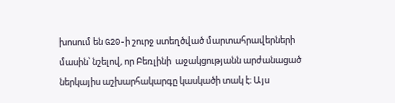խոսում են G20-ի շուրջ ստեղծված մարտահրավերների մասին՝ նշելով, որ Բեռլինի  աջակցությանն արժանացած ներկայիս աշխարհակարգը կասկածի տակ է։ Այս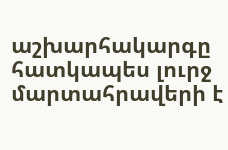աշխարհակարգը հատկապես լուրջ մարտահրավերի է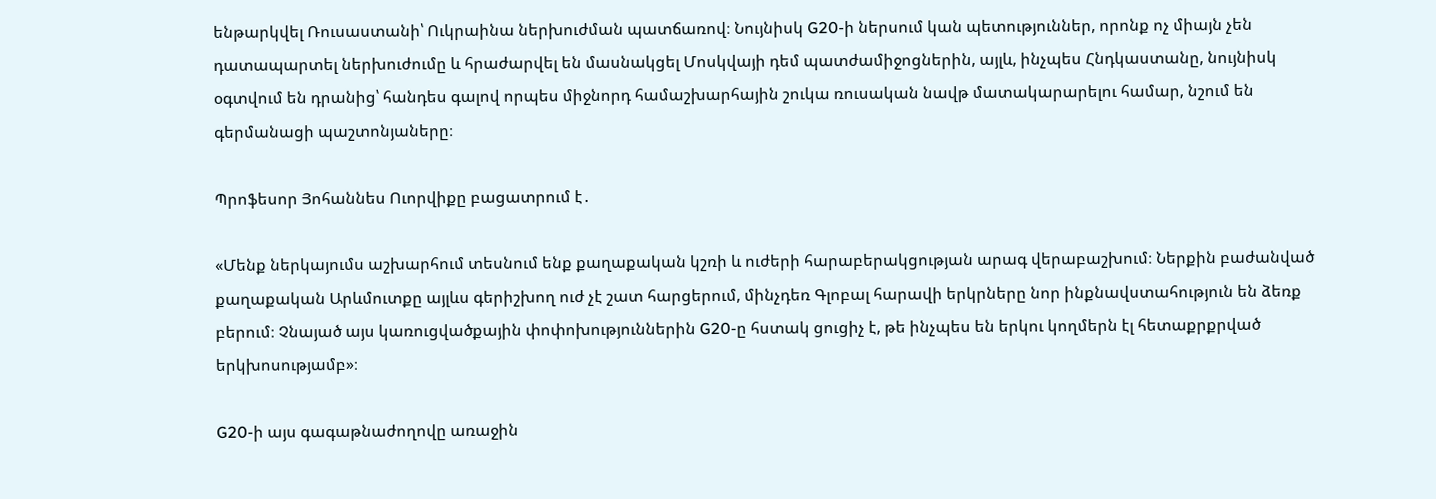ենթարկվել Ռուսաստանի՝ Ուկրաինա ներխուժման պատճառով։ Նույնիսկ G20-ի ներսում կան պետություններ, որոնք ոչ միայն չեն դատապարտել ներխուժումը և հրաժարվել են մասնակցել Մոսկվայի դեմ պատժամիջոցներին, այլև, ինչպես Հնդկաստանը, նույնիսկ օգտվում են դրանից՝ հանդես գալով որպես միջնորդ համաշխարհային շուկա ռուսական նավթ մատակարարելու համար, նշում են գերմանացի պաշտոնյաները։

Պրոֆեսոր Յոհաննես Ուորվիքը բացատրում է․

«Մենք ներկայումս աշխարհում տեսնում ենք քաղաքական կշռի և ուժերի հարաբերակցության արագ վերաբաշխում։ Ներքին բաժանված քաղաքական Արևմուտքը այլևս գերիշխող ուժ չէ շատ հարցերում, մինչդեռ Գլոբալ հարավի երկրները նոր ինքնավստահություն են ձեռք բերում։ Չնայած այս կառուցվածքային փոփոխություններին G20-ը հստակ ցուցիչ է, թե ինչպես են երկու կողմերն էլ հետաքրքրված երկխոսությամբ»։

G20-ի այս գագաթնաժողովը առաջին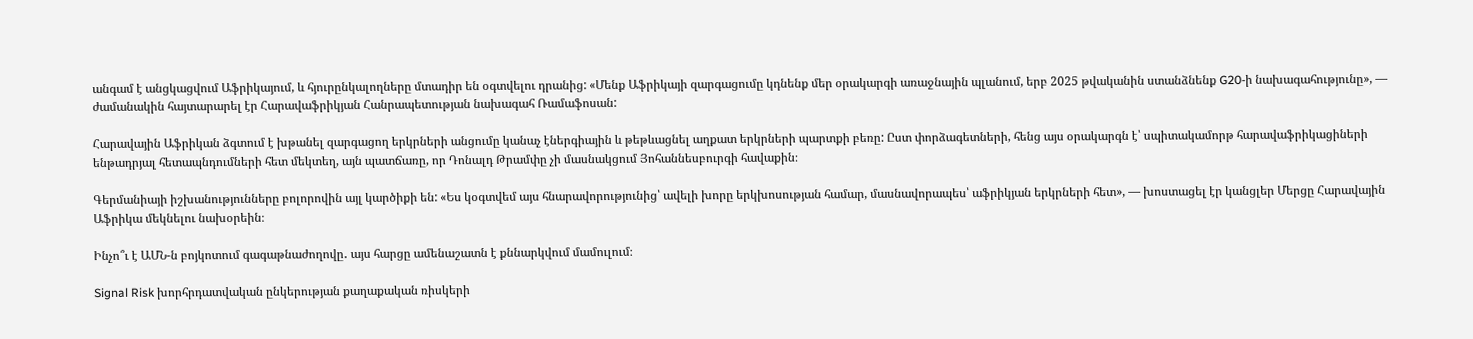անգամ է անցկացվում Աֆրիկայում, և հյուրընկալողները մտադիր են օգտվելու դրանից: «Մենք Աֆրիկայի զարգացումը կդնենք մեր օրակարգի առաջնային պլանում, երբ 2025 թվականին ստանձնենք G20-ի նախագահությունը», — ժամանակին հայտարարել էր Հարավաֆրիկյան Հանրապետության նախագահ Ռամաֆոսան:

Հարավային Աֆրիկան ձգտում է խթանել զարգացող երկրների անցումը կանաչ էներգիային և թեթևացնել աղքատ երկրների պարտքի բեռը: Ըստ փորձագետների, հենց այս օրակարգն է՝ սպիտակամորթ հարավաֆրիկացիների ենթադրյալ հետապնդումների հետ մեկտեղ, այն պատճառը, որ Դոնալդ Թրամփը չի մասնակցում Յոհաննեսբուրգի հավաքին։

Գերմանիայի իշխանությունները բոլորովին այլ կարծիքի են: «Ես կօգտվեմ այս հնարավորությունից՝ ավելի խորը երկխոսության համար, մասնավորապես՝ աֆրիկյան երկրների հետ», — խոստացել էր կանցլեր Մերցը Հարավային Աֆրիկա մեկնելու նախօրեին։

Ինչո՞ւ է ԱՄՆ-ն բոյկոտում գագաթնաժողովը․ այս հարցը ամենաշատն է քննարկվում մամուլում։

Signal Risk խորհրդատվական ընկերության քաղաքական ռիսկերի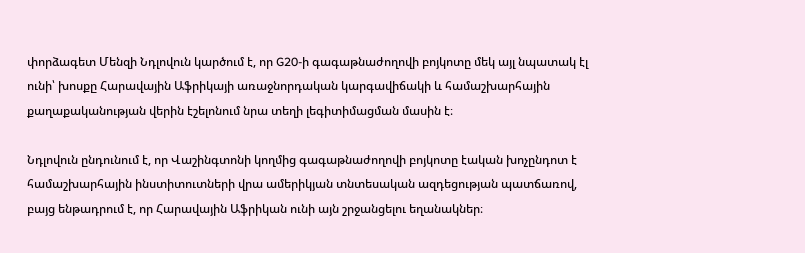փորձագետ Մենզի Նդլովուն կարծում է, որ G20-ի գագաթնաժողովի բոյկոտը մեկ այլ նպատակ էլ ունի՝ խոսքը Հարավային Աֆրիկայի առաջնորդական կարգավիճակի և համաշխարհային քաղաքականության վերին էշելոնում նրա տեղի լեգիտիմացման մասին է։

Նդլովուն ընդունում է, որ Վաշինգտոնի կողմից գագաթնաժողովի բոյկոտը էական խոչընդոտ է համաշխարհային ինստիտուտների վրա ամերիկյան տնտեսական ազդեցության պատճառով, բայց ենթադրում է, որ Հարավային Աֆրիկան ունի այն շրջանցելու եղանակներ։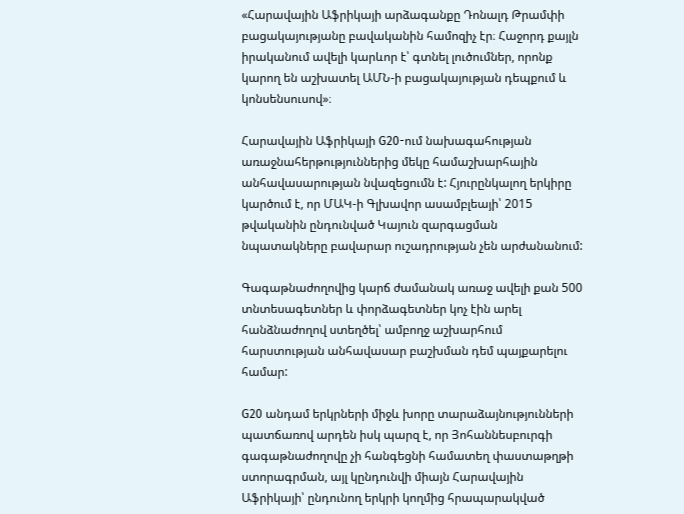«Հարավային Աֆրիկայի արձագանքը Դոնալդ Թրամփի բացակայությանը բավականին համոզիչ էր։ Հաջորդ քայլն իրականում ավելի կարևոր է՝ գտնել լուծումներ, որոնք կարող են աշխատել ԱՄՆ-ի բացակայության դեպքում և կոնսենսուսով»։

Հարավային Աֆրիկայի G20-ում նախագահության առաջնահերթություններից մեկը համաշխարհային անհավասարության նվազեցումն է: Հյուրընկալող երկիրը կարծում է, որ ՄԱԿ-ի Գլխավոր ասամբլեայի՝ 2015 թվականին ընդունված Կայուն զարգացման նպատակները բավարար ուշադրության չեն արժանանում:

Գագաթնաժողովից կարճ ժամանակ առաջ ավելի քան 500 տնտեսագետներ և փորձագետներ կոչ էին արել հանձնաժողով ստեղծել՝ ամբողջ աշխարհում հարստության անհավասար բաշխման դեմ պայքարելու համար:

G20 անդամ երկրների միջև խորը տարաձայնությունների պատճառով արդեն իսկ պարզ է, որ Յոհաննեսբուրգի գագաթնաժողովը չի հանգեցնի համատեղ փաստաթղթի ստորագրման, այլ կընդունվի միայն Հարավային Աֆրիկայի՝ ընդունող երկրի կողմից հրապարակված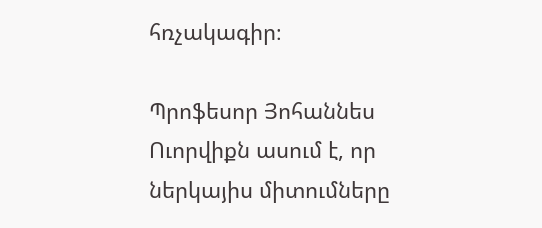հռչակագիր։

Պրոֆեսոր Յոհաննես Ուորվիքն ասում է, որ ներկայիս միտումները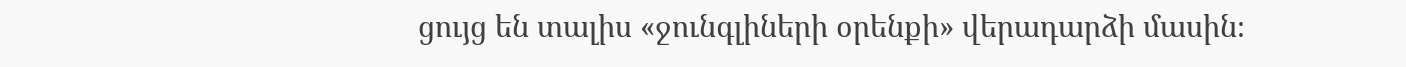ցույց են տալիս «ջունգլիների օրենքի» վերադարձի մասին։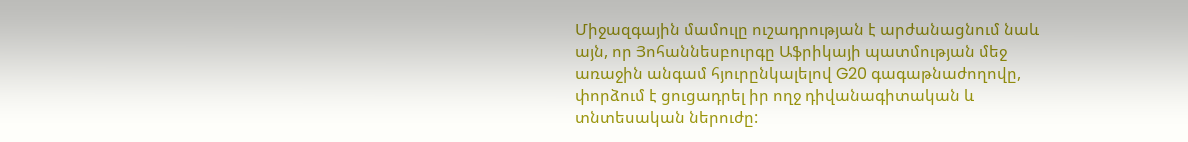Միջազգային մամուլը ուշադրության է արժանացնում նաև այն, որ Յոհաննեսբուրգը Աֆրիկայի պատմության մեջ առաջին անգամ հյուրընկալելով G20 գագաթնաժողովը, փորձում է ցուցադրել իր ողջ դիվանագիտական և տնտեսական ներուժը: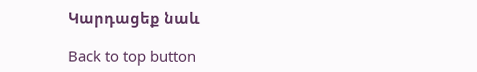Կարդացեք նաև

Back to top button